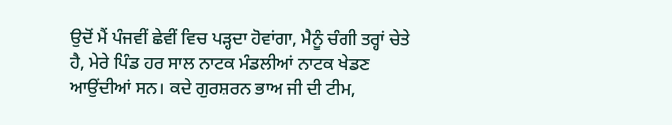ਉਦੋਂ ਮੈਂ ਪੰਜਵੀਂ ਛੇਵੀਂ ਵਿਚ ਪੜ੍ਹਦਾ ਹੋਵਾਂਗਾ, ਮੈਨੂੰ ਚੰਗੀ ਤਰ੍ਹਾਂ ਚੇਤੇ ਹੈ, ਮੇਰੇ ਪਿੰਡ ਹਰ ਸਾਲ ਨਾਟਕ ਮੰਡਲੀਆਂ ਨਾਟਕ ਖੇਡਣ ਆਉਂਦੀਆਂ ਸਨ। ਕਦੇ ਗੁਰਸ਼ਰਨ ਭਾਅ ਜੀ ਦੀ ਟੀਮ,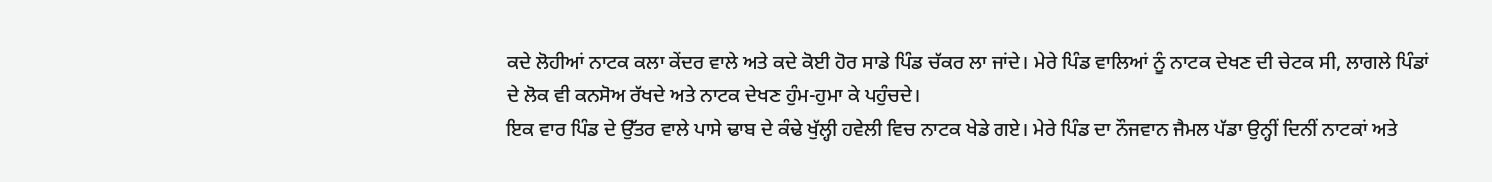ਕਦੇ ਲੋਹੀਆਂ ਨਾਟਕ ਕਲਾ ਕੇਂਦਰ ਵਾਲੇ ਅਤੇ ਕਦੇ ਕੋਈ ਹੋਰ ਸਾਡੇ ਪਿੰਡ ਚੱਕਰ ਲਾ ਜਾਂਦੇ। ਮੇਰੇ ਪਿੰਡ ਵਾਲਿਆਂ ਨੂੰ ਨਾਟਕ ਦੇਖਣ ਦੀ ਚੇਟਕ ਸੀ, ਲਾਗਲੇ ਪਿੰਡਾਂ ਦੇ ਲੋਕ ਵੀ ਕਨਸੋਅ ਰੱਖਦੇ ਅਤੇ ਨਾਟਕ ਦੇਖਣ ਹੁੰਮ-ਹੁਮਾ ਕੇ ਪਹੁੰਚਦੇ।
ਇਕ ਵਾਰ ਪਿੰਡ ਦੇ ਉੱਤਰ ਵਾਲੇ ਪਾਸੇ ਢਾਬ ਦੇ ਕੰਢੇ ਖੁੱਲ੍ਹੀ ਹਵੇਲੀ ਵਿਚ ਨਾਟਕ ਖੇਡੇ ਗਏ। ਮੇਰੇ ਪਿੰਡ ਦਾ ਨੌਜਵਾਨ ਜੈਮਲ ਪੱਡਾ ਉਨ੍ਹੀਂ ਦਿਨੀਂ ਨਾਟਕਾਂ ਅਤੇ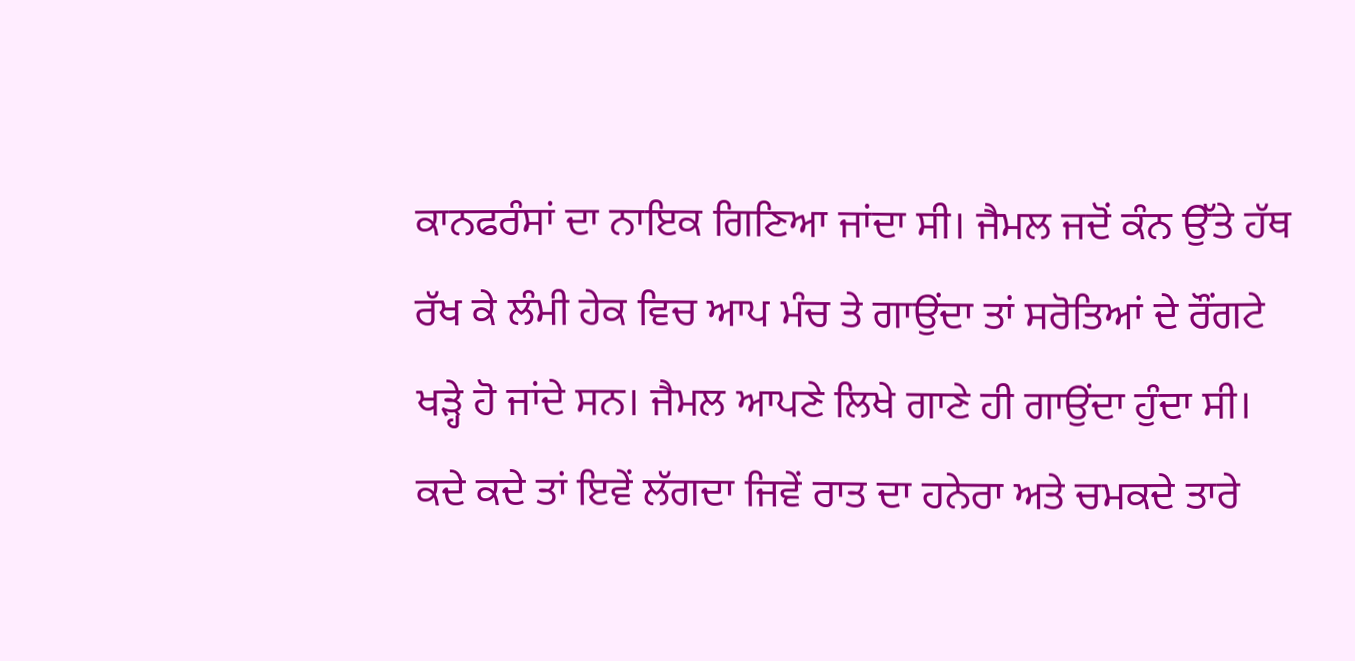ਕਾਨਫਰੰਸਾਂ ਦਾ ਨਾਇਕ ਗਿਣਿਆ ਜਾਂਦਾ ਸੀ। ਜੈਮਲ ਜਦੋਂ ਕੰਨ ਉੱਤੇ ਹੱਥ ਰੱਖ ਕੇ ਲੰਮੀ ਹੇਕ ਵਿਚ ਆਪ ਮੰਚ ਤੇ ਗਾਉਂਦਾ ਤਾਂ ਸਰੋਤਿਆਂ ਦੇ ਰੌਂਗਟੇ ਖੜ੍ਹੇ ਹੋ ਜਾਂਦੇ ਸਨ। ਜੈਮਲ ਆਪਣੇ ਲਿਖੇ ਗਾਣੇ ਹੀ ਗਾਉਂਦਾ ਹੁੰਦਾ ਸੀ। ਕਦੇ ਕਦੇ ਤਾਂ ਇਵੇਂ ਲੱਗਦਾ ਜਿਵੇਂ ਰਾਤ ਦਾ ਹਨੇਰਾ ਅਤੇ ਚਮਕਦੇ ਤਾਰੇ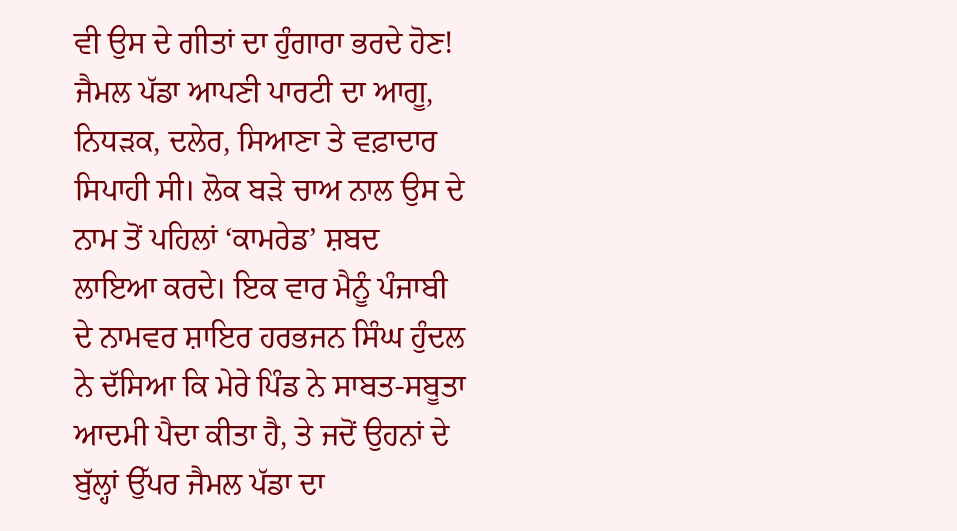ਵੀ ਉਸ ਦੇ ਗੀਤਾਂ ਦਾ ਹੁੰਗਾਰਾ ਭਰਦੇ ਹੋਣ!
ਜੈਮਲ ਪੱਡਾ ਆਪਣੀ ਪਾਰਟੀ ਦਾ ਆਗੂ, ਨਿਧੜਕ, ਦਲੇਰ, ਸਿਆਣਾ ਤੇ ਵਫ਼ਾਦਾਰ ਸਿਪਾਹੀ ਸੀ। ਲੋਕ ਬੜੇ ਚਾਅ ਨਾਲ ਉਸ ਦੇ ਨਾਮ ਤੋਂ ਪਹਿਲਾਂ ‘ਕਾਮਰੇਡ’ ਸ਼ਬਦ ਲਾਇਆ ਕਰਦੇ। ਇਕ ਵਾਰ ਮੈਨੂੰ ਪੰਜਾਬੀ ਦੇ ਨਾਮਵਰ ਸ਼ਾਇਰ ਹਰਭਜਨ ਸਿੰਘ ਹੁੰਦਲ ਨੇ ਦੱਸਿਆ ਕਿ ਮੇਰੇ ਪਿੰਡ ਨੇ ਸਾਬਤ-ਸਬੂਤਾ ਆਦਮੀ ਪੈਦਾ ਕੀਤਾ ਹੈ, ਤੇ ਜਦੋਂ ਉਹਨਾਂ ਦੇ ਬੁੱਲ੍ਹਾਂ ਉੱਪਰ ਜੈਮਲ ਪੱਡਾ ਦਾ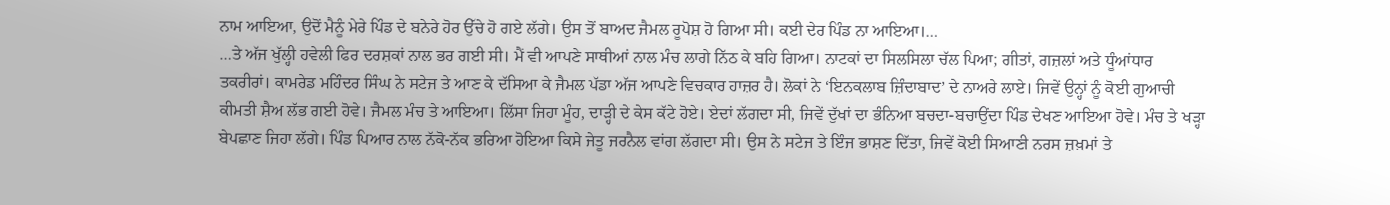ਨਾਮ ਆਇਆ, ਉਦੋਂ ਮੈਨੂੰ ਮੇਰੇ ਪਿੰਡ ਦੇ ਬਨੇਰੇ ਹੋਰ ਉੱਚੇ ਹੋ ਗਏ ਲੱਗੇ। ਉਸ ਤੋਂ ਬਾਅਦ ਜੈਮਲ ਰੂਪੋਸ਼ ਹੋ ਗਿਆ ਸੀ। ਕਈ ਦੇਰ ਪਿੰਡ ਨਾ ਆਇਆ।…
…ਤੇ ਅੱਜ ਖੁੱਲ੍ਹੀ ਹਵੇਲੀ ਫਿਰ ਦਰਸ਼ਕਾਂ ਨਾਲ ਭਰ ਗਈ ਸੀ। ਮੈਂ ਵੀ ਆਪਣੇ ਸਾਥੀਆਂ ਨਾਲ ਮੰਚ ਲਾਗੇ ਨਿੱਠ ਕੇ ਬਹਿ ਗਿਆ। ਨਾਟਕਾਂ ਦਾ ਸਿਲਸਿਲਾ ਚੱਲ ਪਿਆ; ਗੀਤਾਂ, ਗਜ਼ਲਾਂ ਅਤੇ ਧੂੰਆਂਧਾਰ ਤਕਰੀਰਾਂ। ਕਾਮਰੇਡ ਮਹਿੰਦਰ ਸਿੰਘ ਨੇ ਸਟੇਜ ਤੇ ਆਣ ਕੇ ਦੱਸਿਆ ਕੇ ਜੈਮਲ ਪੱਡਾ ਅੱਜ ਆਪਣੇ ਵਿਚਕਾਰ ਹਾਜ਼ਰ ਹੈ। ਲੋਕਾਂ ਨੇ ‘ਇਨਕਲਾਬ ਜ਼ਿੰਦਾਬਾਦ’ ਦੇ ਨਾਅਰੇ ਲਾਏ। ਜਿਵੇਂ ਉਨ੍ਹਾਂ ਨੂੰ ਕੋਈ ਗੁਆਚੀ ਕੀਮਤੀ ਸ਼ੈਅ ਲੱਭ ਗਈ ਹੋਵੇ। ਜੈਮਲ ਮੰਚ ਤੇ ਆਇਆ। ਲਿੱਸਾ ਜਿਹਾ ਮੂੰਹ, ਦਾੜ੍ਹੀ ਦੇ ਕੇਸ ਕੱਟੇ ਹੋਏ। ਏਦਾਂ ਲੱਗਦਾ ਸੀ, ਜਿਵੇਂ ਦੁੱਖਾਂ ਦਾ ਭੰਨਿਆ ਬਚਦਾ-ਬਚਾਉਂਦਾ ਪਿੰਡ ਦੇਖਣ ਆਇਆ ਹੋਵੇ। ਮੰਚ ਤੇ ਖੜ੍ਹਾ ਬੇਪਛਾਣ ਜਿਹਾ ਲੱਗੇ। ਪਿੰਡ ਪਿਆਰ ਨਾਲ ਨੱਕੋ-ਨੱਕ ਭਰਿਆ ਹੋਇਆ ਕਿਸੇ ਜੇਤੂ ਜਰਨੈਲ ਵਾਂਗ ਲੱਗਦਾ ਸੀ। ਉਸ ਨੇ ਸਟੇਜ ਤੇ ਇੰਜ ਭਾਸ਼ਣ ਦਿੱਤਾ, ਜਿਵੇਂ ਕੋਈ ਸਿਆਣੀ ਨਰਸ ਜ਼ਖ਼ਮਾਂ ਤੇ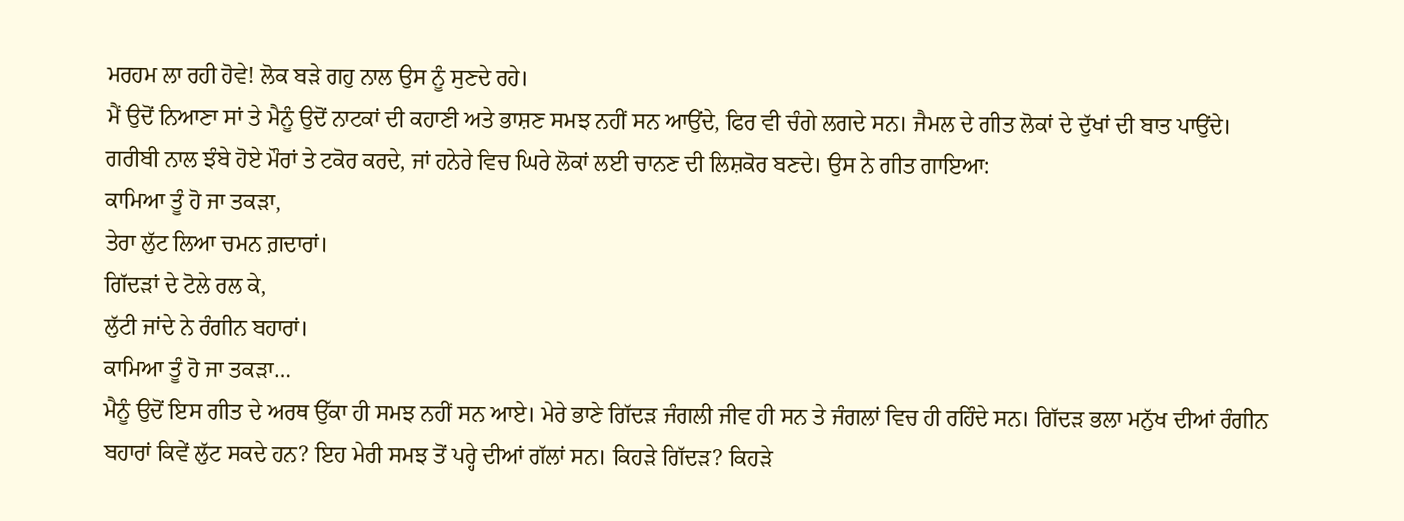ਮਰਹਮ ਲਾ ਰਹੀ ਹੋਵੇ! ਲੋਕ ਬੜੇ ਗਹੁ ਨਾਲ ਉਸ ਨੂੰ ਸੁਣਦੇ ਰਹੇ।
ਮੈਂ ਉਦੋਂ ਨਿਆਣਾ ਸਾਂ ਤੇ ਮੈਨੂੰ ਉਦੋਂ ਨਾਟਕਾਂ ਦੀ ਕਹਾਣੀ ਅਤੇ ਭਾਸ਼ਣ ਸਮਝ ਨਹੀਂ ਸਨ ਆਉਂਦੇ, ਫਿਰ ਵੀ ਚੰਗੇ ਲਗਦੇ ਸਨ। ਜੈਮਲ ਦੇ ਗੀਤ ਲੋਕਾਂ ਦੇ ਦੁੱਖਾਂ ਦੀ ਬਾਤ ਪਾਉਂਦੇ। ਗਰੀਬੀ ਨਾਲ ਝੰਬੇ ਹੋਏ ਮੌਰਾਂ ਤੇ ਟਕੋਰ ਕਰਦੇ, ਜਾਂ ਹਨੇਰੇ ਵਿਚ ਘਿਰੇ ਲੋਕਾਂ ਲਈ ਚਾਨਣ ਦੀ ਲਿਸ਼ਕੋਰ ਬਣਦੇ। ਉਸ ਨੇ ਗੀਤ ਗਾਇਆ:
ਕਾਮਿਆ ਤੂੰ ਹੋ ਜਾ ਤਕੜਾ,
ਤੇਰਾ ਲੁੱਟ ਲਿਆ ਚਮਨ ਗ਼ਦਾਰਾਂ।
ਗਿੱਦੜਾਂ ਦੇ ਟੋਲੇ ਰਲ ਕੇ,
ਲੁੱਟੀ ਜਾਂਦੇ ਨੇ ਰੰਗੀਨ ਬਹਾਰਾਂ।
ਕਾਮਿਆ ਤੂੰ ਹੋ ਜਾ ਤਕੜਾ…
ਮੈਨੂੰ ਉਦੋਂ ਇਸ ਗੀਤ ਦੇ ਅਰਥ ਉੱਕਾ ਹੀ ਸਮਝ ਨਹੀਂ ਸਨ ਆਏ। ਮੇਰੇ ਭਾਣੇ ਗਿੱਦੜ ਜੰਗਲੀ ਜੀਵ ਹੀ ਸਨ ਤੇ ਜੰਗਲਾਂ ਵਿਚ ਹੀ ਰਹਿੰਦੇ ਸਨ। ਗਿੱਦੜ ਭਲਾ ਮਨੁੱਖ ਦੀਆਂ ਰੰਗੀਨ ਬਹਾਰਾਂ ਕਿਵੇਂ ਲੁੱਟ ਸਕਦੇ ਹਨ? ਇਹ ਮੇਰੀ ਸਮਝ ਤੋਂ ਪਰ੍ਹੇ ਦੀਆਂ ਗੱਲਾਂ ਸਨ। ਕਿਹੜੇ ਗਿੱਦੜ? ਕਿਹੜੇ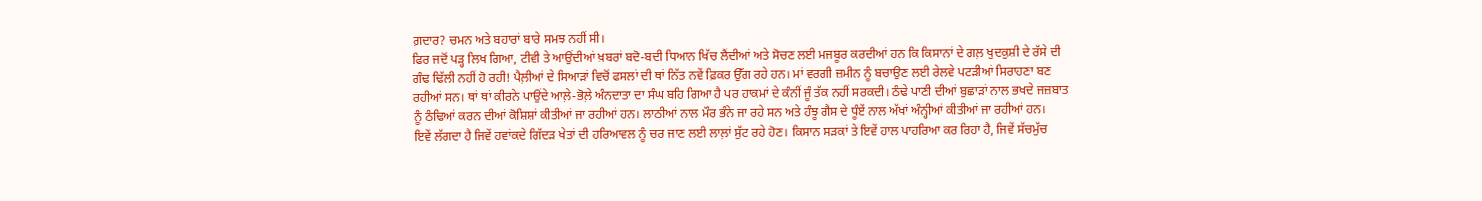ਗ਼ਦਾਰ? ਚਮਨ ਅਤੇ ਬਹਾਰਾਂ ਬਾਰੇ ਸਮਝ ਨਹੀਂ ਸੀ।
ਫਿਰ ਜਦੋਂ ਪੜ੍ਹ ਲਿਖ ਗਿਆ, ਟੀਵੀ ਤੇ ਆਉਂਦੀਆਂ ਖ਼ਬਰਾਂ ਬਦੋ-ਬਦੀ ਧਿਆਨ ਖਿੱਚ ਲੈਂਦੀਆਂ ਅਤੇ ਸੋਚਣ ਲਈ ਮਜਬੂਰ ਕਰਦੀਆਂ ਹਨ ਕਿ ਕਿਸਾਨਾਂ ਦੇ ਗਲ਼ ਖੁਦਕੁਸ਼ੀ ਦੇ ਰੱਸੇ ਦੀ ਗੰਢ ਢਿੱਲੀ ਨਹੀਂ ਹੋ ਰਹੀ! ਪੈਲ਼ੀਆਂ ਦੇ ਸਿਆੜਾਂ ਵਿਚੋਂ ਫਸਲਾਂ ਦੀ ਥਾਂ ਨਿੱਤ ਨਵੇਂ ਫ਼ਿਕਰ ਉੱਗ ਰਹੇ ਹਨ। ਮਾਂ ਵਰਗੀ ਜ਼ਮੀਨ ਨੂੰ ਬਚਾਉਣ ਲਈ ਰੇਲਵੇ ਪਟੜੀਆਂ ਸਿਰਾਹਣਾ ਬਣ ਰਹੀਆਂ ਸਨ। ਥਾਂ ਥਾਂ ਕੀਰਨੇ ਪਾਉਂਦੇ ਆਲ਼ੇ-ਭੋਲ਼ੇ ਅੰਨਦਾਤਾ ਦਾ ਸੰਘ ਬਹਿ ਗਿਆ ਹੈ ਪਰ ਹਾਕਮਾਂ ਦੇ ਕੰਨੀਂ ਜੂੰ ਤੱਕ ਨਹੀਂ ਸਰਕਦੀ। ਠੰਢੇ ਪਾਣੀ ਦੀਆਂ ਬੁਛਾੜਾਂ ਨਾਲ ਭਖਦੇ ਜਜ਼ਬਾਤ ਨੂੰ ਠੰਢਿਆਂ ਕਰਨ ਦੀਆਂ ਕੋਸ਼ਿਸ਼ਾਂ ਕੀਤੀਆਂ ਜਾ ਰਹੀਆਂ ਹਨ। ਲਾਠੀਆਂ ਨਾਲ ਮੌਰ ਭੰਨੇ ਜਾ ਰਹੇ ਸਨ ਅਤੇ ਹੰਝੂ ਗੈਸ ਦੇ ਧੂੰਏਂ ਨਾਲ ਅੱਖਾਂ ਅੰਨ੍ਹੀਆਂ ਕੀਤੀਆਂ ਜਾ ਰਹੀਆਂ ਹਨ।
ਇਵੇਂ ਲੱਗਦਾ ਹੈ ਜਿਵੇਂ ਹਵਾਂਕਦੇ ਗਿੱਦੜ ਖੇਤਾਂ ਦੀ ਹਰਿਆਵਲ ਨੂੰ ਚਰ ਜਾਣ ਲਈ ਲਾਲ਼ਾਂ ਸੁੱਟ ਰਹੇ ਹੋਣ। ਕਿਸਾਨ ਸੜਕਾਂ ਤੇ ਇਵੇਂ ਹਾਲ ਪਾਹਰਿਆ ਕਰ ਰਿਹਾ ਹੈ, ਜਿਵੇਂ ਸੱਚਮੁੱਚ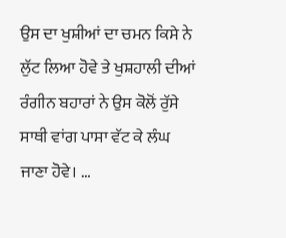ਉਸ ਦਾ ਖੁਸ਼ੀਆਂ ਦਾ ਚਮਨ ਕਿਸੇ ਨੇ ਲੁੱਟ ਲਿਆ ਹੋਵੇ ਤੇ ਖੁਸ਼ਹਾਲੀ ਦੀਆਂ ਰੰਗੀਨ ਬਹਾਰਾਂ ਨੇ ਉਸ ਕੋਲੋਂ ਰੁੱਸੇ ਸਾਥੀ ਵਾਂਗ ਪਾਸਾ ਵੱਟ ਕੇ ਲੰਘ ਜਾਣਾ ਹੋਵੇ। …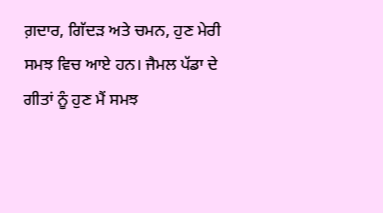ਗ਼ਦਾਰ, ਗਿੱਦੜ ਅਤੇ ਚਮਨ, ਹੁਣ ਮੇਰੀ ਸਮਝ ਵਿਚ ਆਏ ਹਨ। ਜੈਮਲ ਪੱਡਾ ਦੇ ਗੀਤਾਂ ਨੂੰ ਹੁਣ ਮੈਂ ਸਮਝ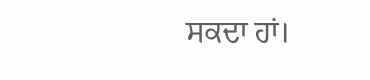ਸਕਦਾ ਹਾਂ।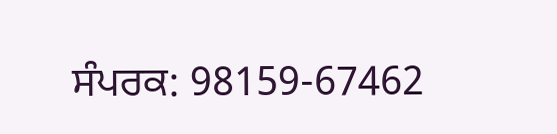ਸੰਪਰਕ: 98159-67462